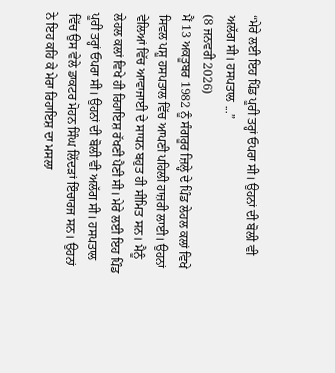“ਮੇਰੇ ਲਈ ਇਹ ਪਿੰਡ ਪੂਰੀ ਤਰ੍ਹਾਂ ਓਪਰਾ ਸੀ। ਉਹਨਾਂ ਦੀ ਬੋਲੀ ਵੀ ਅਲੱਗ ਸੀ। ਹਸਪਤਾਲ ...”
(8 ਜਨਵਰੀ 2026)
ਮੈਂ 13 ਅਕਤੂਬਰ 1982 ਨੂੰ ਸੰਗਰੂਰ ਜ਼ਿਲ੍ਹੇ ਦੇ ਪਿੰਡ ਲੇਹਲ ਕਲਾਂ ਵਿਖੇ ਸਿਵਲ ਪਸ਼ੂ ਹਸਪਤਾਲ ਵਿੱਚ ਆਪਣੀ ਪਹਿਲੀ ਹਾਜ਼ਰੀ ਲਾਈ। ਉਹਨਾਂ ਵੇਲਿਆਂ ਵਿੱਚ ਆਵਾਜਾਈ ਦੇ ਸਾਧਨ ਬਹੁਤ ਹੀ ਸੀਮਿਤ ਸਨ। ਮੈਨੂੰ ਲੇਹਲ ਕਲਾਂ ਵਿਖੇ ਹੀ ਰਿਹਾਇਸ਼ ਰੱਖਣੀ ਪੈਣੀ ਸੀ। ਮੇਰੇ ਲਈ ਇਹ ਪਿੰਡ ਪੂਰੀ ਤਰ੍ਹਾਂ ਓਪਰਾ ਸੀ। ਉਹਨਾਂ ਦੀ ਬੋਲੀ ਵੀ ਅਲੱਗ ਸੀ। ਹਸਪਤਾਲ ਵਿੱਚ ਉਸ ਵੇਲੇ ਡਾਕਟਰ ਮੋਹਨ ਸਿੰਘ ਲਿੱਦੜਾਂ ਇੰਚਾਰਜ ਸਨ। ਉਹਨਾਂ ਨੇ ਇਹ ਕਹਿ ਕੇ ਮੇਰਾ ਰਿਹਾਇਸ਼ ਦਾ ਮਸਲਾ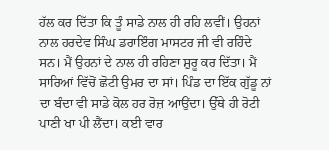ਹੱਲ ਕਰ ਦਿੱਤਾ ਕਿ ਤੂੰ ਸਾਡੇ ਨਾਲ ਹੀ ਰਹਿ ਲਵੀਂ। ਉਹਨਾਂ ਨਾਲ ਹਰਦੇਵ ਸਿੰਘ ਡਰਾਇੰਗ ਮਾਸਟਰ ਜੀ ਵੀ ਰਹਿੰਦੇ ਸਨ। ਮੈਂ ਉਹਨਾਂ ਦੇ ਨਾਲ ਹੀ ਰਹਿਣਾ ਸ਼ੁਰੂ ਕਰ ਦਿੱਤਾ। ਮੈਂ ਸਾਰਿਆਂ ਵਿੱਚੋਂ ਛੋਟੀ ਉਮਰ ਦਾ ਸਾਂ। ਪਿੰਡ ਦਾ ਇੱਕ ਗੁੱਡੂ ਨਾਂ ਦਾ ਬੰਦਾ ਵੀ ਸਾਡੇ ਕੋਲ ਹਰ ਰੋਜ਼ ਆਉਂਦਾ। ਉੱਥੇ ਹੀ ਰੋਟੀ ਪਾਣੀ ਖਾ ਪੀ ਲੈਂਦਾ। ਕਈ ਵਾਰ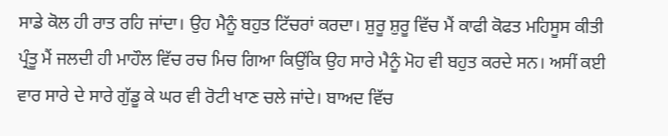ਸਾਡੇ ਕੋਲ ਹੀ ਰਾਤ ਰਹਿ ਜਾਂਦਾ। ਉਹ ਮੈਨੂੰ ਬਹੁਤ ਟਿੱਚਰਾਂ ਕਰਦਾ। ਸ਼ੁਰੂ ਸ਼ੁਰੂ ਵਿੱਚ ਮੈਂ ਕਾਫੀ ਕੋਫਤ ਮਹਿਸੂਸ ਕੀਤੀ ਪ੍ਰੰਤੂ ਮੈਂ ਜਲਦੀ ਹੀ ਮਾਹੌਲ ਵਿੱਚ ਰਚ ਮਿਚ ਗਿਆ ਕਿਉਂਕਿ ਉਹ ਸਾਰੇ ਮੈਨੂੰ ਮੋਹ ਵੀ ਬਹੁਤ ਕਰਦੇ ਸਨ। ਅਸੀਂ ਕਈ ਵਾਰ ਸਾਰੇ ਦੇ ਸਾਰੇ ਗੁੱਡੂ ਕੇ ਘਰ ਵੀ ਰੋਟੀ ਖਾਣ ਚਲੇ ਜਾਂਦੇ। ਬਾਅਦ ਵਿੱਚ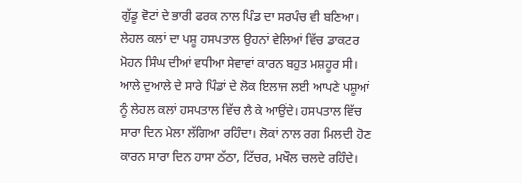ਗੁੱਡੂ ਵੋਟਾਂ ਦੇ ਭਾਰੀ ਫਰਕ ਨਾਲ ਪਿੰਡ ਦਾ ਸਰਪੰਚ ਵੀ ਬਣਿਆ।
ਲੇਹਲ ਕਲਾਂ ਦਾ ਪਸ਼ੂ ਹਸਪਤਾਲ ਉਹਨਾਂ ਵੇਲਿਆਂ ਵਿੱਚ ਡਾਕਟਰ ਮੋਹਨ ਸਿੰਘ ਦੀਆਂ ਵਧੀਆ ਸੇਵਾਵਾਂ ਕਾਰਨ ਬਹੁਤ ਮਸ਼ਹੂਰ ਸੀ। ਆਲੇ ਦੁਆਲੇ ਦੇ ਸਾਰੇ ਪਿੰਡਾਂ ਦੇ ਲੋਕ ਇਲਾਜ ਲਈ ਆਪਣੇ ਪਸ਼ੂਆਂ ਨੂੰ ਲੇਹਲ ਕਲਾਂ ਹਸਪਤਾਲ ਵਿੱਚ ਲੈ ਕੇ ਆਉਂਦੇ। ਹਸਪਤਾਲ ਵਿੱਚ ਸਾਰਾ ਦਿਨ ਮੇਲਾ ਲੱਗਿਆ ਰਹਿੰਦਾ। ਲੋਕਾਂ ਨਾਲ ਰਗ ਮਿਲਦੀ ਹੋਣ ਕਾਰਨ ਸਾਰਾ ਦਿਨ ਹਾਸਾ ਠੱਠਾ, ਟਿੱਚਰ, ਮਖੌਲ ਚਲਦੇ ਰਹਿੰਦੇ।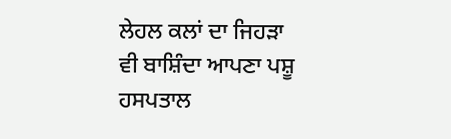ਲੇਹਲ ਕਲਾਂ ਦਾ ਜਿਹੜਾ ਵੀ ਬਾਸ਼ਿੰਦਾ ਆਪਣਾ ਪਸ਼ੂ ਹਸਪਤਾਲ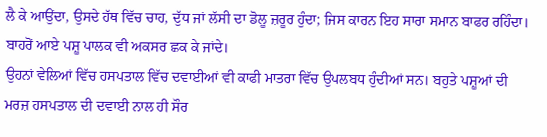ਲੈ ਕੇ ਆਉਂਦਾ, ਉਸਦੇ ਹੱਥ ਵਿੱਚ ਚਾਹ, ਦੁੱਧ ਜਾਂ ਲੱਸੀ ਦਾ ਡੋਲੂ ਜ਼ਰੂਰ ਹੁੰਦਾ; ਜਿਸ ਕਾਰਨ ਇਹ ਸਾਰਾ ਸਮਾਨ ਬਾਫਰ ਰਹਿੰਦਾ। ਬਾਹਰੋਂ ਆਏ ਪਸ਼ੂ ਪਾਲਕ ਵੀ ਅਕਸਰ ਛਕ ਕੇ ਜਾਂਦੇ।
ਉਹਨਾਂ ਵੇਲਿਆਂ ਵਿੱਚ ਹਸਪਤਾਲ ਵਿੱਚ ਦਵਾਈਆਂ ਵੀ ਕਾਫੀ ਮਾਤਰਾ ਵਿੱਚ ਉਪਲਬਧ ਹੁੰਦੀਆਂ ਸਨ। ਬਹੁਤੇ ਪਸ਼ੂਆਂ ਦੀ ਮਰਜ਼ ਹਸਪਤਾਲ ਦੀ ਦਵਾਈ ਨਾਲ ਹੀ ਸੌਰ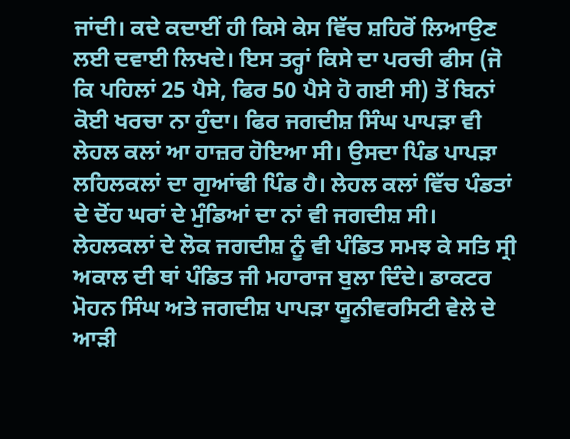ਜਾਂਦੀ। ਕਦੇ ਕਦਾਈਂ ਹੀ ਕਿਸੇ ਕੇਸ ਵਿੱਚ ਸ਼ਹਿਰੋਂ ਲਿਆਉਣ ਲਈ ਦਵਾਈ ਲਿਖਦੇ। ਇਸ ਤਰ੍ਹਾਂ ਕਿਸੇ ਦਾ ਪਰਚੀ ਫੀਸ (ਜੋ ਕਿ ਪਹਿਲਾਂ 25 ਪੈਸੇ, ਫਿਰ 50 ਪੈਸੇ ਹੋ ਗਈ ਸੀ) ਤੋਂ ਬਿਨਾਂ ਕੋਈ ਖਰਚਾ ਨਾ ਹੁੰਦਾ। ਫਿਰ ਜਗਦੀਸ਼ ਸਿੰਘ ਪਾਪੜਾ ਵੀ ਲੇਹਲ ਕਲਾਂ ਆ ਹਾਜ਼ਰ ਹੋਇਆ ਸੀ। ਉਸਦਾ ਪਿੰਡ ਪਾਪੜਾ ਲਹਿਲਕਲਾਂ ਦਾ ਗੁਆਂਢੀ ਪਿੰਡ ਹੈ। ਲੇਹਲ ਕਲਾਂ ਵਿੱਚ ਪੰਡਤਾਂ ਦੇ ਦੋਂਹ ਘਰਾਂ ਦੇ ਮੁੰਡਿਆਂ ਦਾ ਨਾਂ ਵੀ ਜਗਦੀਸ਼ ਸੀ। ਲੇਹਲਕਲਾਂ ਦੇ ਲੋਕ ਜਗਦੀਸ਼ ਨੂੰ ਵੀ ਪੰਡਿਤ ਸਮਝ ਕੇ ਸਤਿ ਸ੍ਰੀ ਅਕਾਲ ਦੀ ਥਾਂ ਪੰਡਿਤ ਜੀ ਮਹਾਰਾਜ ਬੁਲਾ ਦਿੰਦੇ। ਡਾਕਟਰ ਮੋਹਨ ਸਿੰਘ ਅਤੇ ਜਗਦੀਸ਼ ਪਾਪੜਾ ਯੂਨੀਵਰਸਿਟੀ ਵੇਲੇ ਦੇ ਆੜੀ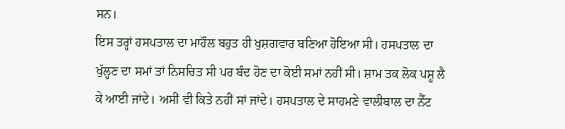ਸਨ।
ਇਸ ਤਰ੍ਹਾਂ ਹਸਪਤਾਲ ਦਾ ਮਾਹੌਲ ਬਹੁਤ ਹੀ ਖੁਸ਼ਗਵਾਰ ਬਣਿਆ ਹੋਇਆ ਸੀ। ਹਸਪਤਾਲ ਦਾ ਖੁੱਲ੍ਹਣ ਦਾ ਸਮਾਂ ਤਾਂ ਨਿਸਚਿਤ ਸੀ ਪਰ ਬੰਦ ਹੋਣ ਦਾ ਕੋਈ ਸਮਾਂ ਨਹੀਂ ਸੀ। ਸ਼ਾਮ ਤਕ ਲੋਕ ਪਸ਼ੂ ਲੈ ਕੇ ਆਈ ਜਾਂਦੇ। ਅਸੀਂ ਵੀ ਕਿਤੇ ਨਹੀਂ ਸਾਂ ਜਾਂਦੇ। ਹਸਪਤਾਲ ਦੇ ਸਾਹਮਣੇ ਵਾਲੀਬਾਲ ਦਾ ਨੈੱਟ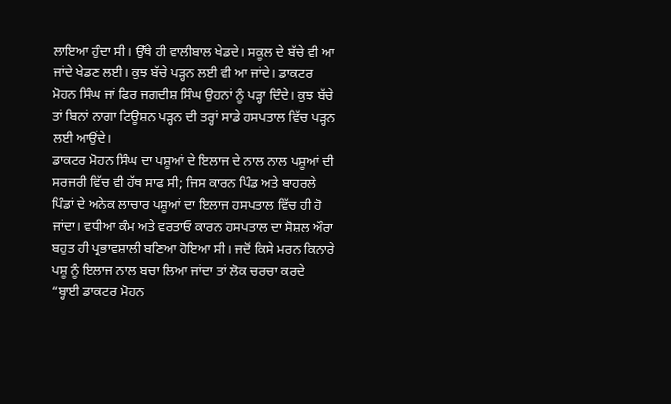ਲਾਇਆ ਹੁੰਦਾ ਸੀ। ਉੱਥੇ ਹੀ ਵਾਲੀਬਾਲ ਖੇਡਦੇ। ਸਕੂਲ ਦੇ ਬੱਚੇ ਵੀ ਆ ਜਾਂਦੇ ਖੇਡਣ ਲਈ। ਕੁਝ ਬੱਚੇ ਪੜ੍ਹਨ ਲਈ ਵੀ ਆ ਜਾਂਦੇ। ਡਾਕਟਰ ਮੋਹਨ ਸਿੰਘ ਜਾਂ ਫਿਰ ਜਗਦੀਸ਼ ਸਿੰਘ ਉਹਨਾਂ ਨੂੰ ਪੜ੍ਹਾ ਦਿੰਦੇ। ਕੁਝ ਬੱਚੇ ਤਾਂ ਬਿਨਾਂ ਨਾਗਾ ਟਿਊਸ਼ਨ ਪੜ੍ਹਨ ਦੀ ਤਰ੍ਹਾਂ ਸਾਡੇ ਹਸਪਤਾਲ ਵਿੱਚ ਪੜ੍ਹਨ ਲਈ ਆਉਂਦੇ।
ਡਾਕਟਰ ਮੋਹਨ ਸਿੰਘ ਦਾ ਪਸ਼ੂਆਂ ਦੇ ਇਲਾਜ ਦੇ ਨਾਲ ਨਾਲ ਪਸ਼ੂਆਂ ਦੀ ਸਰਜਰੀ ਵਿੱਚ ਵੀ ਹੱਥ ਸਾਫ ਸੀ; ਜਿਸ ਕਾਰਨ ਪਿੰਡ ਅਤੇ ਬਾਹਰਲੇ ਪਿੰਡਾਂ ਦੇ ਅਨੇਕ ਲਾਚਾਰ ਪਸ਼ੂਆਂ ਦਾ ਇਲਾਜ ਹਸਪਤਾਲ ਵਿੱਚ ਹੀ ਹੋ ਜਾਂਦਾ। ਵਧੀਆ ਕੰਮ ਅਤੇ ਵਰਤਾਓ ਕਾਰਨ ਹਸਪਤਾਲ ਦਾ ਸੋਸ਼ਲ ਔਰਾ ਬਹੁਤ ਹੀ ਪ੍ਰਭਾਵਸ਼ਾਲੀ ਬਣਿਆ ਹੋਇਆ ਸੀ। ਜਦੋਂ ਕਿਸੇ ਮਰਨ ਕਿਨਾਰੇ ਪਸ਼ੂ ਨੂੰ ਇਲਾਜ ਨਾਲ ਬਚਾ ਲਿਆ ਜਾਂਦਾ ਤਾਂ ਲੋਕ ਚਰਚਾ ਕਰਦੇ “ਬ੍ਹਾਈ ਡਾਕਟਰ ਮੋਹਨ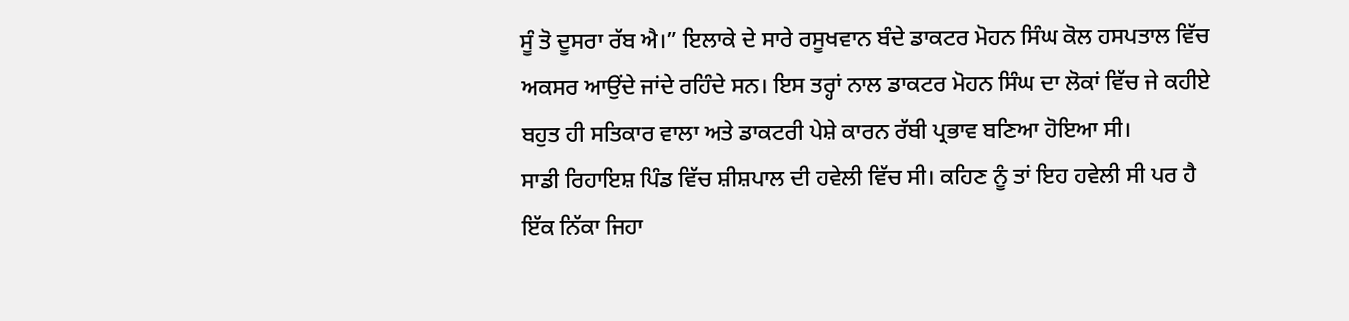ਸੂੰ ਤੋ ਦੂਸਰਾ ਰੱਬ ਐ।” ਇਲਾਕੇ ਦੇ ਸਾਰੇ ਰਸੂਖਵਾਨ ਬੰਦੇ ਡਾਕਟਰ ਮੋਹਨ ਸਿੰਘ ਕੋਲ ਹਸਪਤਾਲ ਵਿੱਚ ਅਕਸਰ ਆਉਂਦੇ ਜਾਂਦੇ ਰਹਿੰਦੇ ਸਨ। ਇਸ ਤਰ੍ਹਾਂ ਨਾਲ ਡਾਕਟਰ ਮੋਹਨ ਸਿੰਘ ਦਾ ਲੋਕਾਂ ਵਿੱਚ ਜੇ ਕਹੀਏ ਬਹੁਤ ਹੀ ਸਤਿਕਾਰ ਵਾਲਾ ਅਤੇ ਡਾਕਟਰੀ ਪੇਸ਼ੇ ਕਾਰਨ ਰੱਬੀ ਪ੍ਰਭਾਵ ਬਣਿਆ ਹੋਇਆ ਸੀ।
ਸਾਡੀ ਰਿਹਾਇਸ਼ ਪਿੰਡ ਵਿੱਚ ਸ਼ੀਸ਼ਪਾਲ ਦੀ ਹਵੇਲੀ ਵਿੱਚ ਸੀ। ਕਹਿਣ ਨੂੰ ਤਾਂ ਇਹ ਹਵੇਲੀ ਸੀ ਪਰ ਹੈ ਇੱਕ ਨਿੱਕਾ ਜਿਹਾ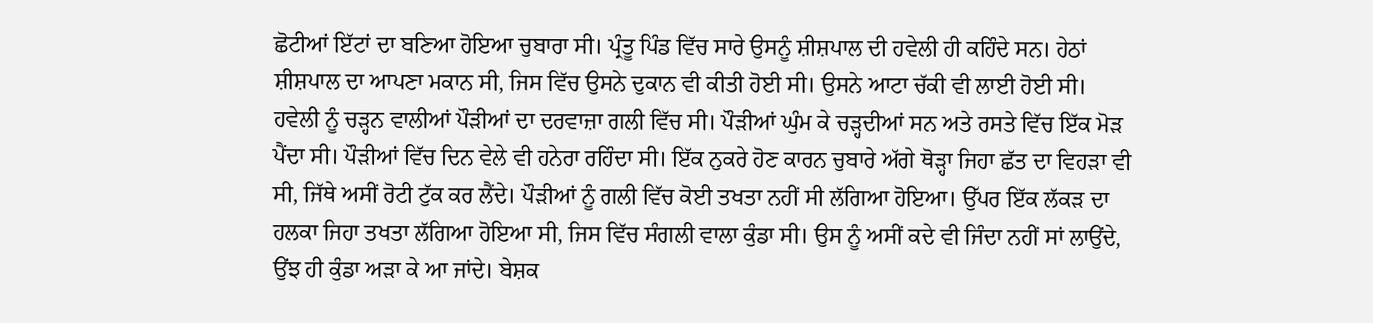ਛੋਟੀਆਂ ਇੱਟਾਂ ਦਾ ਬਣਿਆ ਹੋਇਆ ਚੁਬਾਰਾ ਸੀ। ਪ੍ਰੰਤੂ ਪਿੰਡ ਵਿੱਚ ਸਾਰੇ ਉਸਨੂੰ ਸ਼ੀਸ਼ਪਾਲ ਦੀ ਹਵੇਲੀ ਹੀ ਕਹਿੰਦੇ ਸਨ। ਹੇਠਾਂ ਸ਼ੀਸ਼ਪਾਲ ਦਾ ਆਪਣਾ ਮਕਾਨ ਸੀ, ਜਿਸ ਵਿੱਚ ਉਸਨੇ ਦੁਕਾਨ ਵੀ ਕੀਤੀ ਹੋਈ ਸੀ। ਉਸਨੇ ਆਟਾ ਚੱਕੀ ਵੀ ਲਾਈ ਹੋਈ ਸੀ। ਹਵੇਲੀ ਨੂੰ ਚੜ੍ਹਨ ਵਾਲੀਆਂ ਪੌੜੀਆਂ ਦਾ ਦਰਵਾਜ਼ਾ ਗਲੀ ਵਿੱਚ ਸੀ। ਪੌੜੀਆਂ ਘੁੰਮ ਕੇ ਚੜ੍ਹਦੀਆਂ ਸਨ ਅਤੇ ਰਸਤੇ ਵਿੱਚ ਇੱਕ ਮੋੜ ਪੈਂਦਾ ਸੀ। ਪੌੜੀਆਂ ਵਿੱਚ ਦਿਨ ਵੇਲੇ ਵੀ ਹਨੇਰਾ ਰਹਿੰਦਾ ਸੀ। ਇੱਕ ਨੁਕਰੇ ਹੋਣ ਕਾਰਨ ਚੁਬਾਰੇ ਅੱਗੇ ਥੋੜ੍ਹਾ ਜਿਹਾ ਛੱਤ ਦਾ ਵਿਹੜਾ ਵੀ ਸੀ, ਜਿੱਥੇ ਅਸੀਂ ਰੋਟੀ ਟੁੱਕ ਕਰ ਲੈਂਦੇ। ਪੌੜੀਆਂ ਨੂੰ ਗਲੀ ਵਿੱਚ ਕੋਈ ਤਖਤਾ ਨਹੀਂ ਸੀ ਲੱਗਿਆ ਹੋਇਆ। ਉੱਪਰ ਇੱਕ ਲੱਕੜ ਦਾ ਹਲਕਾ ਜਿਹਾ ਤਖਤਾ ਲੱਗਿਆ ਹੋਇਆ ਸੀ, ਜਿਸ ਵਿੱਚ ਸੰਗਲੀ ਵਾਲਾ ਕੁੰਡਾ ਸੀ। ਉਸ ਨੂੰ ਅਸੀਂ ਕਦੇ ਵੀ ਜਿੰਦਾ ਨਹੀਂ ਸਾਂ ਲਾਉਂਦੇ, ਉਂਝ ਹੀ ਕੁੰਡਾ ਅੜਾ ਕੇ ਆ ਜਾਂਦੇ। ਬੇਸ਼ਕ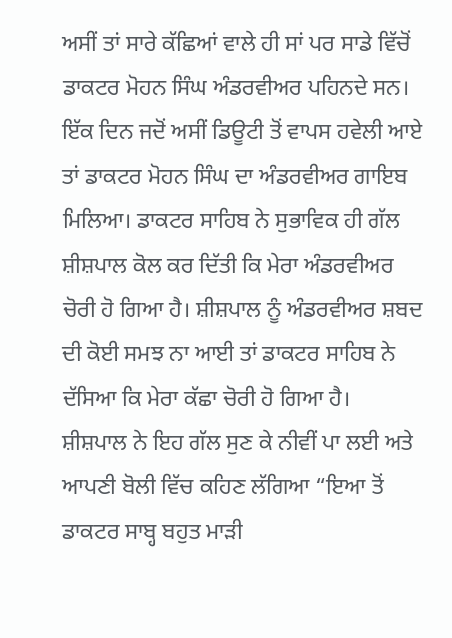ਅਸੀਂ ਤਾਂ ਸਾਰੇ ਕੱਛਿਆਂ ਵਾਲੇ ਹੀ ਸਾਂ ਪਰ ਸਾਡੇ ਵਿੱਚੋਂ ਡਾਕਟਰ ਮੋਹਨ ਸਿੰਘ ਅੰਡਰਵੀਅਰ ਪਹਿਨਦੇ ਸਨ। ਇੱਕ ਦਿਨ ਜਦੋਂ ਅਸੀਂ ਡਿਊਟੀ ਤੋਂ ਵਾਪਸ ਹਵੇਲੀ ਆਏ ਤਾਂ ਡਾਕਟਰ ਮੋਹਨ ਸਿੰਘ ਦਾ ਅੰਡਰਵੀਅਰ ਗਾਇਬ ਮਿਲਿਆ। ਡਾਕਟਰ ਸਾਹਿਬ ਨੇ ਸੁਭਾਵਿਕ ਹੀ ਗੱਲ ਸ਼ੀਸ਼ਪਾਲ ਕੋਲ ਕਰ ਦਿੱਤੀ ਕਿ ਮੇਰਾ ਅੰਡਰਵੀਅਰ ਚੋਰੀ ਹੋ ਗਿਆ ਹੈ। ਸ਼ੀਸ਼ਪਾਲ ਨੂੰ ਅੰਡਰਵੀਅਰ ਸ਼ਬਦ ਦੀ ਕੋਈ ਸਮਝ ਨਾ ਆਈ ਤਾਂ ਡਾਕਟਰ ਸਾਹਿਬ ਨੇ ਦੱਸਿਆ ਕਿ ਮੇਰਾ ਕੱਛਾ ਚੋਰੀ ਹੋ ਗਿਆ ਹੈ।
ਸ਼ੀਸ਼ਪਾਲ ਨੇ ਇਹ ਗੱਲ ਸੁਣ ਕੇ ਨੀਵੀਂ ਪਾ ਲਈ ਅਤੇ ਆਪਣੀ ਬੋਲੀ ਵਿੱਚ ਕਹਿਣ ਲੱਗਿਆ “ਇਆ ਤੋਂ ਡਾਕਟਰ ਸਾਬ੍ਹ ਬਹੁਤ ਮਾੜੀ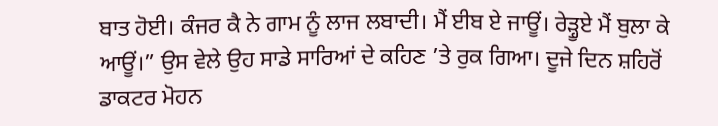ਬਾਤ ਹੋਈ। ਕੰਜਰ ਕੈ ਨੇ ਗਾਮ ਨੂੰ ਲਾਜ ਲਬਾਦੀ। ਮੈਂ ਈਬ ਏ ਜਾਊਂ। ਰੇੜ੍ਹੂਏ ਮੈਂ ਬੁਲਾ ਕੇ ਆਊਂ।” ਉਸ ਵੇਲੇ ਉਹ ਸਾਡੇ ਸਾਰਿਆਂ ਦੇ ਕਹਿਣ ’ਤੇ ਰੁਕ ਗਿਆ। ਦੂਜੇ ਦਿਨ ਸ਼ਹਿਰੋਂ ਡਾਕਟਰ ਮੋਹਨ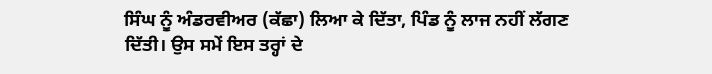ਸਿੰਘ ਨੂੰ ਅੰਡਰਵੀਅਰ (ਕੱਛਾ) ਲਿਆ ਕੇ ਦਿੱਤਾ, ਪਿੰਡ ਨੂੰ ਲਾਜ ਨਹੀਂ ਲੱਗਣ ਦਿੱਤੀ। ਉਸ ਸਮੇਂ ਇਸ ਤਰ੍ਹਾਂ ਦੇ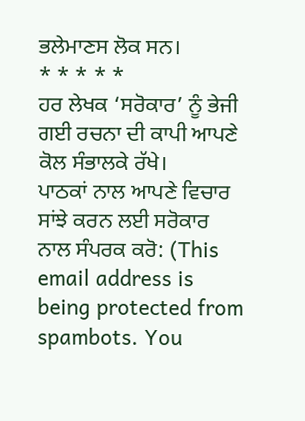ਭਲੇਮਾਣਸ ਲੋਕ ਸਨ।
* * * * *
ਹਰ ਲੇਖਕ ‘ਸਰੋਕਾਰ’ ਨੂੰ ਭੇਜੀ ਗਈ ਰਚਨਾ ਦੀ ਕਾਪੀ ਆਪਣੇ ਕੋਲ ਸੰਭਾਲਕੇ ਰੱਖੇ।
ਪਾਠਕਾਂ ਨਾਲ ਆਪਣੇ ਵਿਚਾਰ ਸਾਂਝੇ ਕਰਨ ਲਈ ਸਰੋਕਾਰ ਨਾਲ ਸੰਪਰਕ ਕਰੋ: (This email address is being protected from spambots. You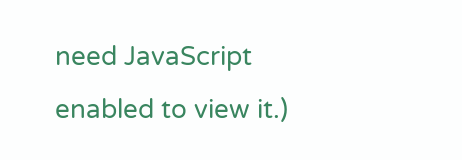need JavaScript enabled to view it.)